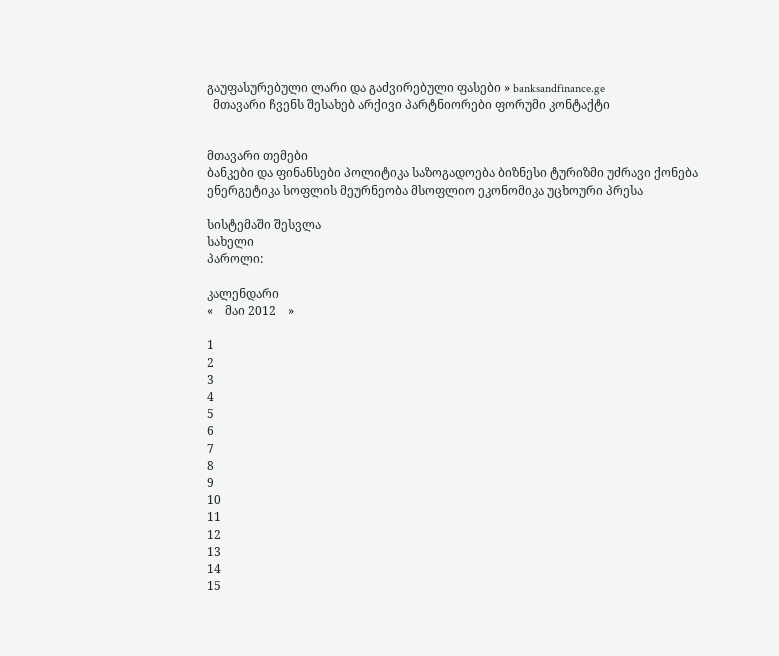გაუფასურებული ლარი და გაძვირებული ფასები » banksandfinance.ge
  მთავარი ჩვენს შესახებ არქივი პარტნიორები ფორუმი კონტაქტი


მთავარი თემები
ბანკები და ფინანსები პოლიტიკა საზოგადოება ბიზნესი ტურიზმი უძრავი ქონება ენერგეტიკა სოფლის მეურნეობა მსოფლიო ეკონომიკა უცხოური პრესა

სისტემაში შესვლა
სახელი
პაროლი:

კალენდარი
«    მაი 2012    »

1
2
3
4
5
6
7
8
9
10
11
12
13
14
15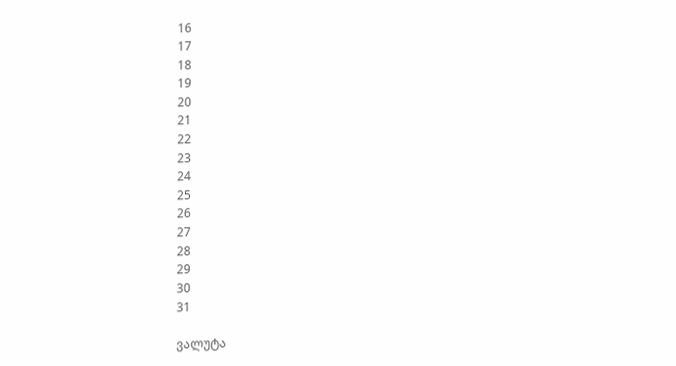16
17
18
19
20
21
22
23
24
25
26
27
28
29
30
31

ვალუტა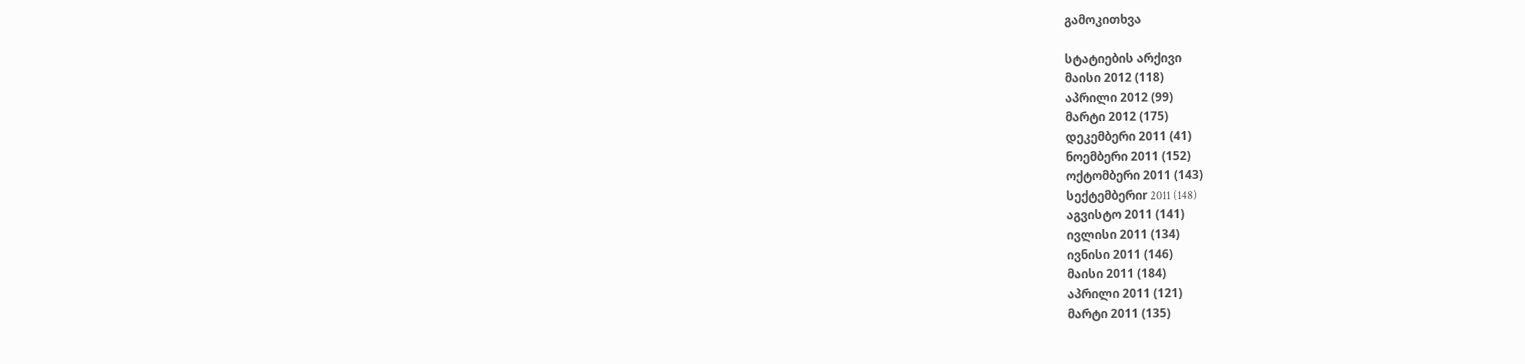გამოკითხვა

სტატიების არქივი
მაისი 2012 (118)
აპრილი 2012 (99)
მარტი 2012 (175)
დეკემბერი 2011 (41)
ნოემბერი 2011 (152)
ოქტომბერი 2011 (143)
სექტემბერიr 2011 (148)
აგვისტო 2011 (141)
ივლისი 2011 (134)
ივნისი 2011 (146)
მაისი 2011 (184)
აპრილი 2011 (121)
მარტი 2011 (135)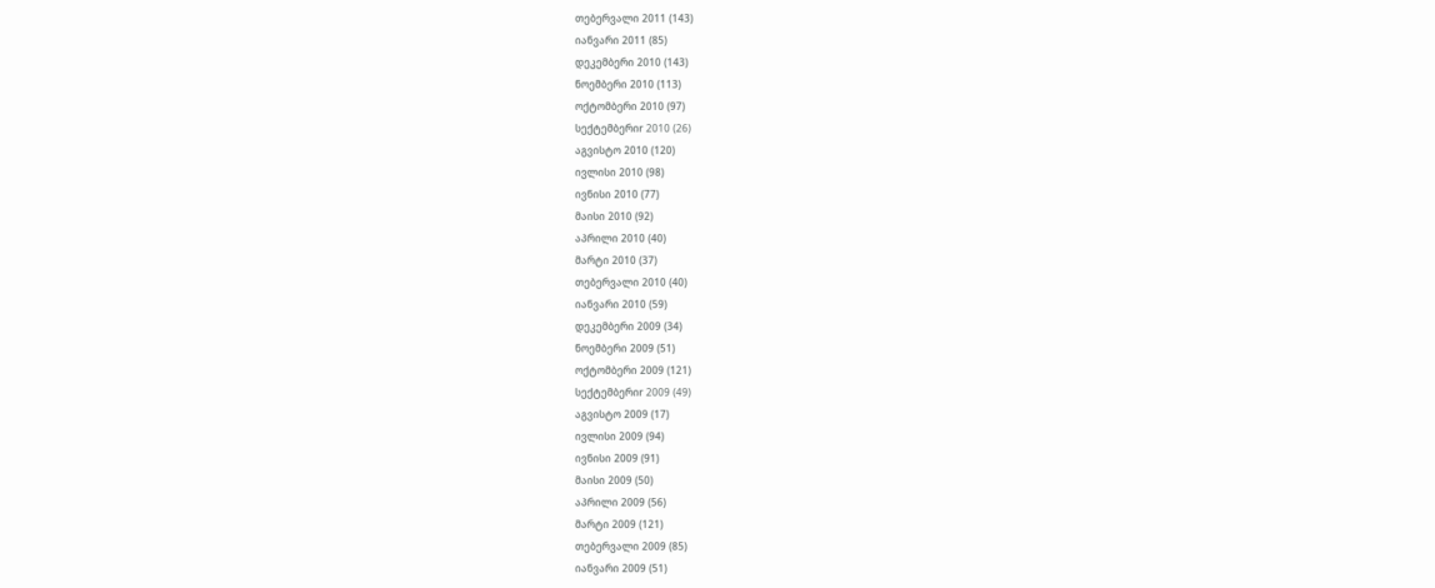თებერვალი 2011 (143)
იანვარი 2011 (85)
დეკემბერი 2010 (143)
ნოემბერი 2010 (113)
ოქტომბერი 2010 (97)
სექტემბერიr 2010 (26)
აგვისტო 2010 (120)
ივლისი 2010 (98)
ივნისი 2010 (77)
მაისი 2010 (92)
აპრილი 2010 (40)
მარტი 2010 (37)
თებერვალი 2010 (40)
იანვარი 2010 (59)
დეკემბერი 2009 (34)
ნოემბერი 2009 (51)
ოქტომბერი 2009 (121)
სექტემბერიr 2009 (49)
აგვისტო 2009 (17)
ივლისი 2009 (94)
ივნისი 2009 (91)
მაისი 2009 (50)
აპრილი 2009 (56)
მარტი 2009 (121)
თებერვალი 2009 (85)
იანვარი 2009 (51)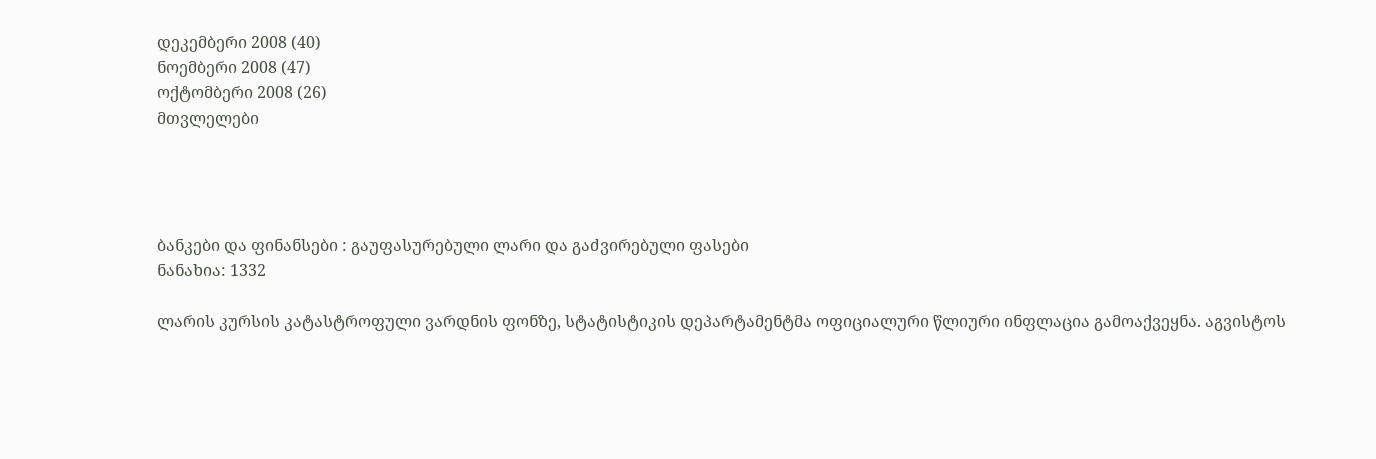დეკემბერი 2008 (40)
ნოემბერი 2008 (47)
ოქტომბერი 2008 (26)
მთვლელები




ბანკები და ფინანსები : გაუფასურებული ლარი და გაძვირებული ფასები
ნანახია: 1332

ლარის კურსის კატასტროფული ვარდნის ფონზე, სტატისტიკის დეპარტამენტმა ოფიციალური წლიური ინფლაცია გამოაქვეყნა. აგვისტოს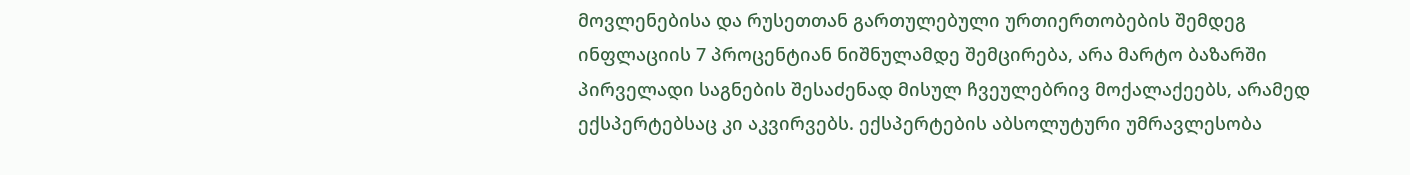მოვლენებისა და რუსეთთან გართულებული ურთიერთობების შემდეგ ინფლაციის 7 პროცენტიან ნიშნულამდე შემცირება, არა მარტო ბაზარში პირველადი საგნების შესაძენად მისულ ჩვეულებრივ მოქალაქეებს, არამედ ექსპერტებსაც კი აკვირვებს. ექსპერტების აბსოლუტური უმრავლესობა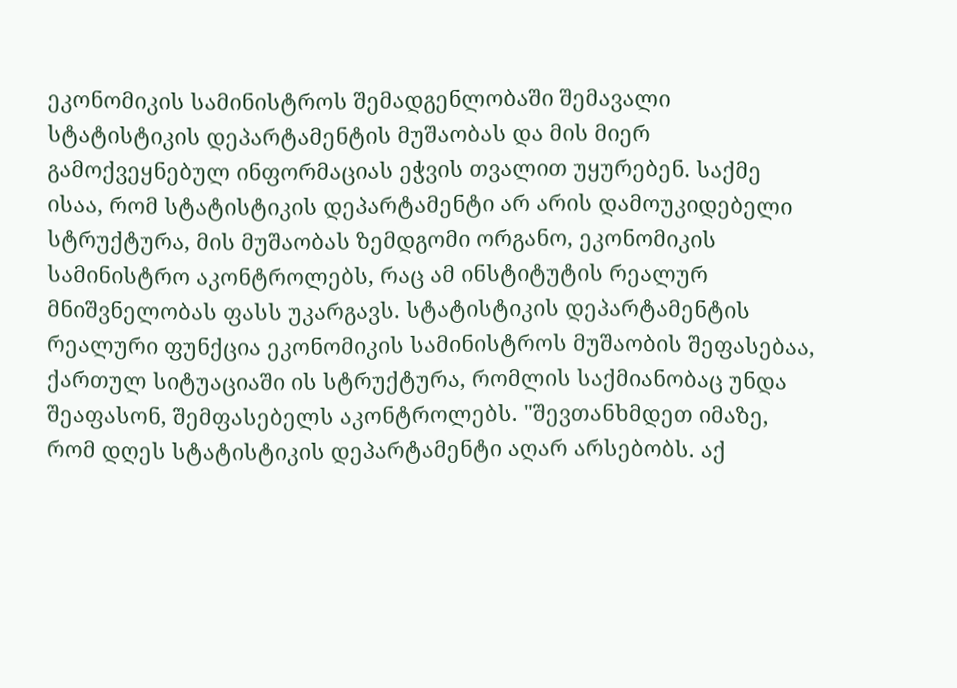ეკონომიკის სამინისტროს შემადგენლობაში შემავალი სტატისტიკის დეპარტამენტის მუშაობას და მის მიერ გამოქვეყნებულ ინფორმაციას ეჭვის თვალით უყურებენ. საქმე ისაა, რომ სტატისტიკის დეპარტამენტი არ არის დამოუკიდებელი სტრუქტურა, მის მუშაობას ზემდგომი ორგანო, ეკონომიკის სამინისტრო აკონტროლებს, რაც ამ ინსტიტუტის რეალურ მნიშვნელობას ფასს უკარგავს. სტატისტიკის დეპარტამენტის რეალური ფუნქცია ეკონომიკის სამინისტროს მუშაობის შეფასებაა, ქართულ სიტუაციაში ის სტრუქტურა, რომლის საქმიანობაც უნდა შეაფასონ, შემფასებელს აკონტროლებს. "შევთანხმდეთ იმაზე, რომ დღეს სტატისტიკის დეპარტამენტი აღარ არსებობს. აქ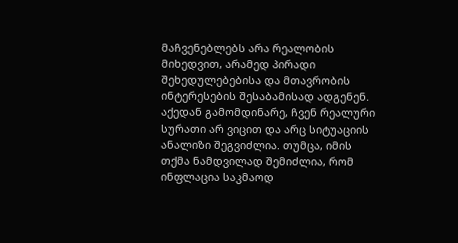მაჩვენებლებს არა რეალობის მიხედვით, არამედ პირადი შეხედულებებისა და მთავრობის ინტერესების შესაბამისად ადგენენ. აქედან გამომდინარე, ჩვენ რეალური სურათი არ ვიცით და არც სიტუაციის ანალიზი შეგვიძლია. თუმცა, იმის თქმა ნამდვილად შემიძლია, რომ ინფლაცია საკმაოდ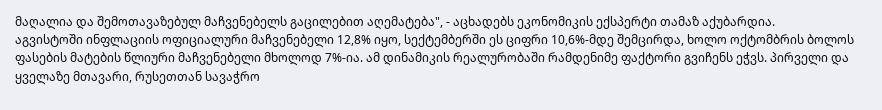მაღალია და შემოთავაზებულ მაჩვენებელს გაცილებით აღემატება", - აცხადებს ეკონომიკის ექსპერტი თამაზ აქუბარდია.
აგვისტოში ინფლაციის ოფიციალური მაჩვენებელი 12,8% იყო, სექტემბერში ეს ციფრი 10,6%-მდე შემცირდა, ხოლო ოქტომბრის ბოლოს ფასების მატების წლიური მაჩვენებელი მხოლოდ 7%-ია. ამ დინამიკის რეალურობაში რამდენიმე ფაქტორი გვიჩენს ეჭვს. პირველი და ყველაზე მთავარი, რუსეთთან სავაჭრო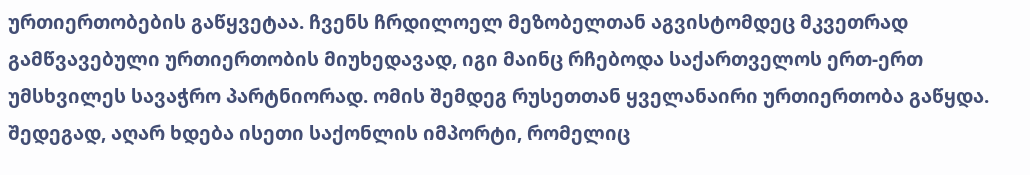ურთიერთობების გაწყვეტაა. ჩვენს ჩრდილოელ მეზობელთან აგვისტომდეც მკვეთრად გამწვავებული ურთიერთობის მიუხედავად, იგი მაინც რჩებოდა საქართველოს ერთ-ერთ უმსხვილეს სავაჭრო პარტნიორად. ომის შემდეგ რუსეთთან ყველანაირი ურთიერთობა გაწყდა. შედეგად, აღარ ხდება ისეთი საქონლის იმპორტი, რომელიც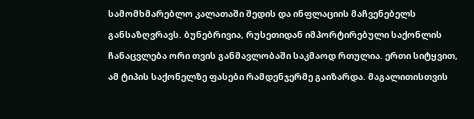სამომხმარებლო კალათაში შედის და ინფლაციის მაჩვენებელს განსაზღვრავს. ბუნებრივია, რუსეთიდან იმპორტირებული საქონლის ჩანაცვლება ორი თვის განმავლობაში საკმაოდ რთულია. ერთი სიტყვით, ამ ტიპის საქონელზე ფასები რამდენჯერმე გაიზარდა. მაგალითისთვის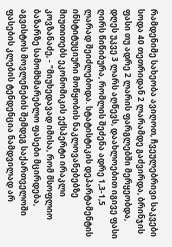რამდენიმე სახეობა ავიღოთ, ჩვეულებრივი საკვები სოდა 40 თეთრიდან 2 ლარამდე გაძვირდა, ბრინჯის ფასი თუ ადრე 2 ლარის ფარგლებში მერყეობდა, დღეს უკვე 3 ლარს აღწევს, დაახლოებით იგივე ფასი ღირს წიწიბურა, რომლის შეძენა ადრე 1,3-1,5 ლარად შეიძლებოდა. სტატისტიკის დეპარტამენტის ინსტიტუციური მოწყობის ნაკლოვანებებზე მიუთითებს ეკონომიკის ექსპერტი ირაკლი კოვზანაძე, - "მიუხედავად იმისა, რომ მსოფლიო ბაზარზე სამომხმარებლო ფასები მცირდება, აგვისტოს მოვლენების შემდეგ საქართველოში ფასების კლების ტენდენცია ნამდვილად არ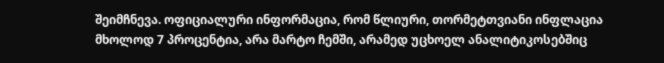შეიმჩნევა. ოფიციალური ინფორმაცია, რომ წლიური, თორმეტთვიანი ინფლაცია მხოლოდ 7 პროცენტია, არა მარტო ჩემში, არამედ უცხოელ ანალიტიკოსებშიც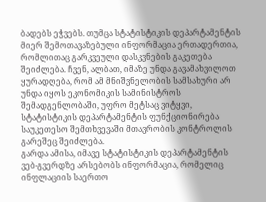ბადებს ეჭვებს. თუმცა სტატისტიკის დეპარტამენტის მიერ შემოთავაზებული ინფორმაცია ერთადერთია, რომლითაც გარკვეული დასკვნების გაკეთება შეიძლება. ჩვენ, ალბათ, იმაზე უნდა გავამახვილოთ ყურადღება, რომ ამ მნიშვნელობის სამსახური არ უნდა იყოს ეკონომიკის სამინისტროს შემადგენლობაში, უფრო მეტსაც ვიტყვი, სტატისტიკის დეპარტამენტის ფუნქციონირება საუკეთესო შემთხვევაში მთავრობის კონტროლის გარეშეც შეიძლება.
გარდა ამისა, იმავე სტატისტიკის დეპარტამენტის ვებ-გვერდზე არსებობს ინფორმაცია, რომელიც ინფლაციის საერთო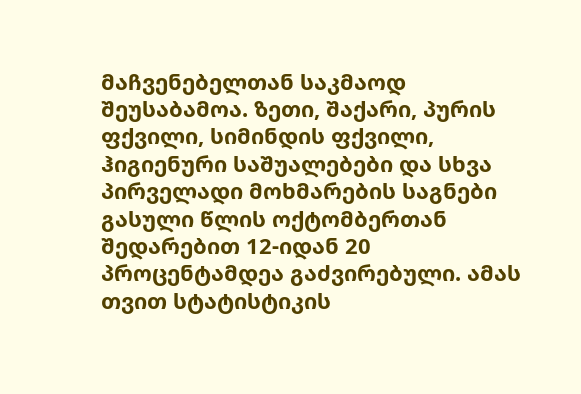მაჩვენებელთან საკმაოდ შეუსაბამოა. ზეთი, შაქარი, პურის ფქვილი, სიმინდის ფქვილი, ჰიგიენური საშუალებები და სხვა პირველადი მოხმარების საგნები გასული წლის ოქტომბერთან შედარებით 12-იდან 20 პროცენტამდეა გაძვირებული. ამას თვით სტატისტიკის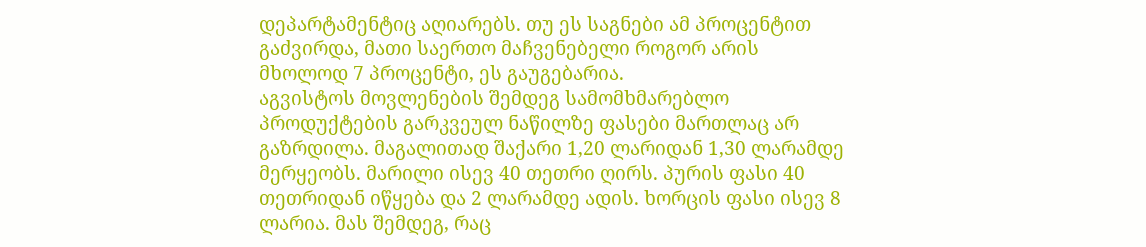დეპარტამენტიც აღიარებს. თუ ეს საგნები ამ პროცენტით გაძვირდა, მათი საერთო მაჩვენებელი როგორ არის მხოლოდ 7 პროცენტი, ეს გაუგებარია.
აგვისტოს მოვლენების შემდეგ სამომხმარებლო პროდუქტების გარკვეულ ნაწილზე ფასები მართლაც არ გაზრდილა. მაგალითად შაქარი 1,20 ლარიდან 1,30 ლარამდე მერყეობს. მარილი ისევ 40 თეთრი ღირს. პურის ფასი 40 თეთრიდან იწყება და 2 ლარამდე ადის. ხორცის ფასი ისევ 8 ლარია. მას შემდეგ, რაც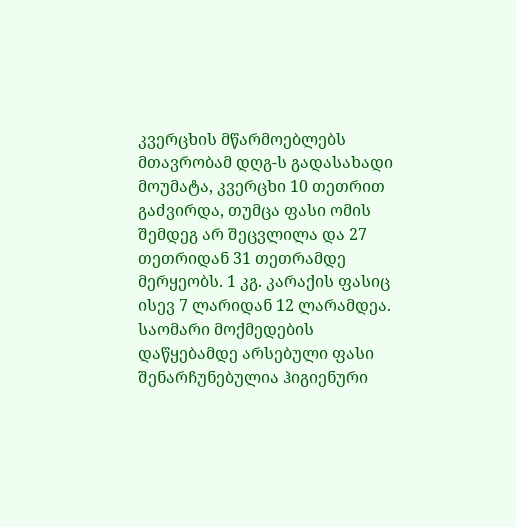კვერცხის მწარმოებლებს მთავრობამ დღგ-ს გადასახადი მოუმატა, კვერცხი 10 თეთრით გაძვირდა, თუმცა ფასი ომის შემდეგ არ შეცვლილა და 27 თეთრიდან 31 თეთრამდე მერყეობს. 1 კგ. კარაქის ფასიც ისევ 7 ლარიდან 12 ლარამდეა. საომარი მოქმედების დაწყებამდე არსებული ფასი შენარჩუნებულია ჰიგიენური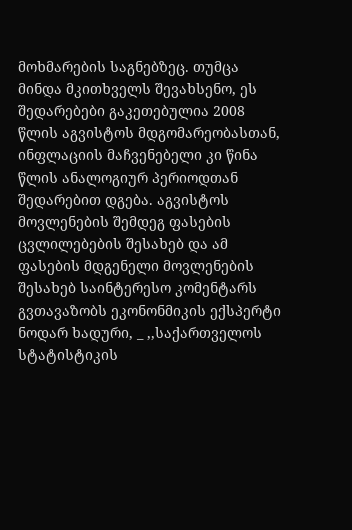მოხმარების საგნებზეც. თუმცა მინდა მკითხველს შევახსენო, ეს შედარებები გაკეთებულია 2008 წლის აგვისტოს მდგომარეობასთან, ინფლაციის მაჩვენებელი კი წინა წლის ანალოგიურ პერიოდთან შედარებით დგება. აგვისტოს მოვლენების შემდეგ ფასების ცვლილებების შესახებ და ამ ფასების მდგენელი მოვლენების შესახებ საინტერესო კომენტარს გვთავაზობს ეკონონმიკის ექსპერტი ნოდარ ხადური, _ ,,საქართველოს სტატისტიკის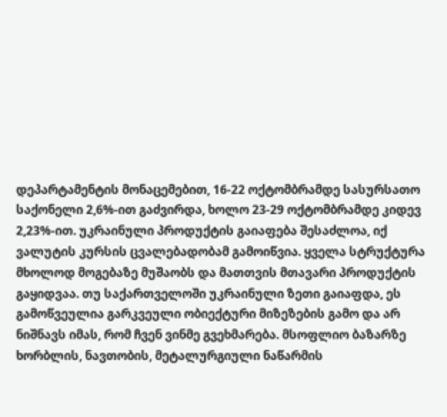დეპარტამენტის მონაცემებით, 16-22 ოქტომბრამდე სასურსათო საქონელი 2,6%-ით გაძვირდა, ხოლო 23-29 ოქტომბრამდე კიდევ 2,23%-ით. უკრაინული პროდუქტის გაიაფება შესაძლოა, იქ ვალუტის კურსის ცვალებადობამ გამოიწვია. ყველა სტრუქტურა მხოლოდ მოგებაზე მუშაობს და მათთვის მთავარი პროდუქტის გაყიდვაა. თუ საქართველოში უკრაინული ზეთი გაიაფდა, ეს გამოწვეულია გარკვეული ობიექტური მიზეზების გამო და არ ნიშნავს იმას, რომ ჩვენ ვინმე გვეხმარება. მსოფლიო ბაზარზე ხორბლის, ნავთობის, მეტალურგიული ნაწარმის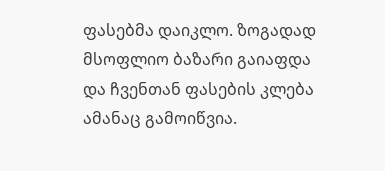ფასებმა დაიკლო. ზოგადად მსოფლიო ბაზარი გაიაფდა და ჩვენთან ფასების კლება ამანაც გამოიწვია.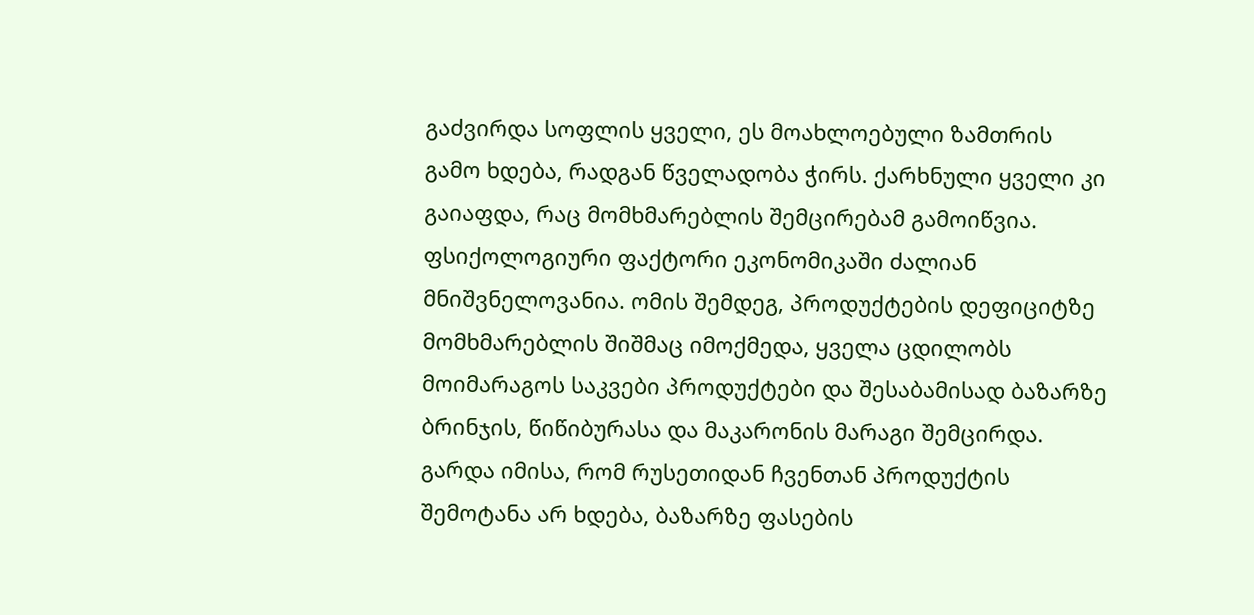გაძვირდა სოფლის ყველი, ეს მოახლოებული ზამთრის გამო ხდება, რადგან წველადობა ჭირს. ქარხნული ყველი კი გაიაფდა, რაც მომხმარებლის შემცირებამ გამოიწვია. ფსიქოლოგიური ფაქტორი ეკონომიკაში ძალიან მნიშვნელოვანია. ომის შემდეგ, პროდუქტების დეფიციტზე მომხმარებლის შიშმაც იმოქმედა, ყველა ცდილობს მოიმარაგოს საკვები პროდუქტები და შესაბამისად ბაზარზე ბრინჯის, წიწიბურასა და მაკარონის მარაგი შემცირდა. გარდა იმისა, რომ რუსეთიდან ჩვენთან პროდუქტის შემოტანა არ ხდება, ბაზარზე ფასების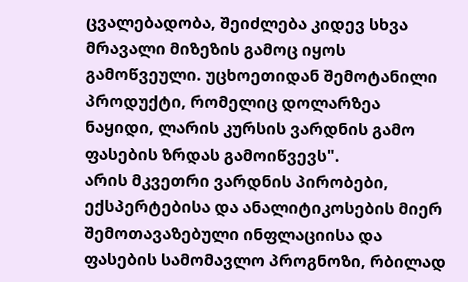ცვალებადობა, შეიძლება კიდევ სხვა მრავალი მიზეზის გამოც იყოს გამოწვეული. უცხოეთიდან შემოტანილი პროდუქტი, რომელიც დოლარზეა ნაყიდი, ლარის კურსის ვარდნის გამო ფასების ზრდას გამოიწვევს".
არის მკვეთრი ვარდნის პირობები, ექსპერტებისა და ანალიტიკოსების მიერ შემოთავაზებული ინფლაციისა და ფასების სამომავლო პროგნოზი, რბილად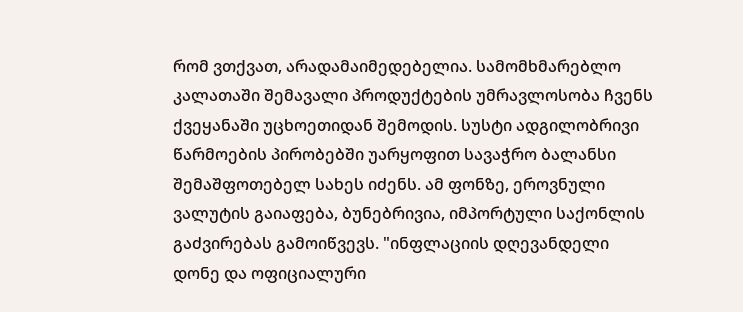რომ ვთქვათ, არადამაიმედებელია. სამომხმარებლო კალათაში შემავალი პროდუქტების უმრავლოსობა ჩვენს ქვეყანაში უცხოეთიდან შემოდის. სუსტი ადგილობრივი წარმოების პირობებში უარყოფით სავაჭრო ბალანსი შემაშფოთებელ სახეს იძენს. ამ ფონზე, ეროვნული ვალუტის გაიაფება, ბუნებრივია, იმპორტული საქონლის გაძვირებას გამოიწვევს. "ინფლაციის დღევანდელი დონე და ოფიციალური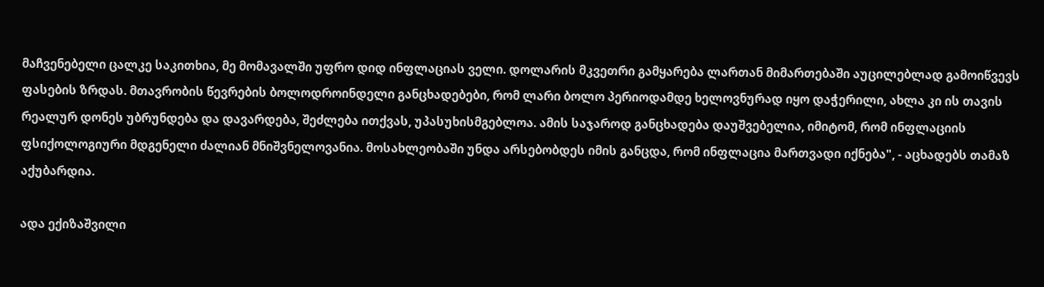მაჩვენებელი ცალკე საკითხია, მე მომავალში უფრო დიდ ინფლაციას ველი. დოლარის მკვეთრი გამყარება ლართან მიმართებაში აუცილებლად გამოიწვევს ფასების ზრდას. მთავრობის წევრების ბოლოდროინდელი განცხადებები, რომ ლარი ბოლო პერიოდამდე ხელოვნურად იყო დაჭერილი, ახლა კი ის თავის რეალურ დონეს უბრუნდება და დავარდება, შეძლება ითქვას, უპასუხისმგებლოა. ამის საჯაროდ განცხადება დაუშვებელია, იმიტომ, რომ ინფლაციის ფსიქოლოგიური მდგენელი ძალიან მნიშვნელოვანია. მოსახლეობაში უნდა არსებობდეს იმის განცდა, რომ ინფლაცია მართვადი იქნება", - აცხადებს თამაზ აქუბარდია.

ადა ექიზაშვილი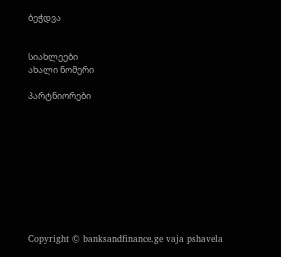ბეჭდვა


სიახლეები
ახალი ნომერი

პარტნიორები










Copyright © banksandfinance.ge vaja pshavela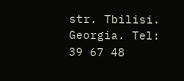str. Tbilisi. Georgia. Tel: 39 67 48